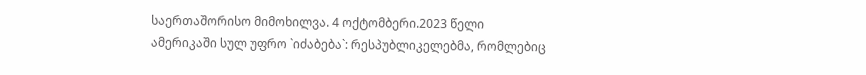საერთაშორისო მიმოხილვა. 4 ოქტომბერი.2023 წელი
ამერიკაში სულ უფრო `იძაბება`: რესპუბლიკელებმა, რომლებიც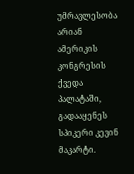უმრავლესობა არიან ამერიკის კონგრესის ქვედა პალატაში, გადააყენეს სპიკერი კევინ მაკარტი.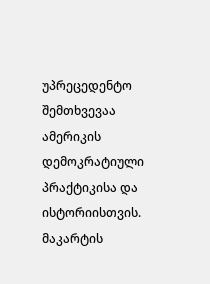უპრეცედენტო შემთხვევაა ამერიკის დემოკრატიული პრაქტიკისა და ისტორიისთვის.
მაკარტის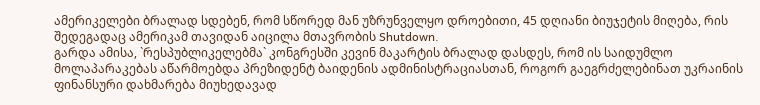ამერიკელები ბრალად სდებენ, რომ სწორედ მან უზრუნველყო დროებითი, 45 დღიანი ბიუჯეტის მიღება, რის შედეგადაც ამერიკამ თავიდან აიცილა მთავრობის Shutdown.
გარდა ამისა, `რესპუბლიკელებმა` კონგრესში კევინ მაკარტის ბრალად დასდეს, რომ ის საიდუმლო მოლაპარაკებას აწარმოებდა პრეზიდენტ ბაიდენის ადმინისტრაციასთან, როგორ გაეგრძელებინათ უკრაინის ფინანსური დახმარება მიუხედავად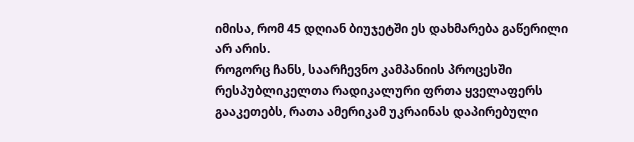იმისა, რომ 45 დღიან ბიუჯეტში ეს დახმარება გაწერილი არ არის.
როგორც ჩანს, საარჩევნო კამპანიის პროცესში რესპუბლიკელთა რადიკალური ფრთა ყველაფერს გააკეთებს, რათა ამერიკამ უკრაინას დაპირებული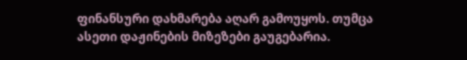ფინანსური დახმარება აღარ გამოუყოს. თუმცა ასეთი დაჟინების მიზეზები გაუგებარია.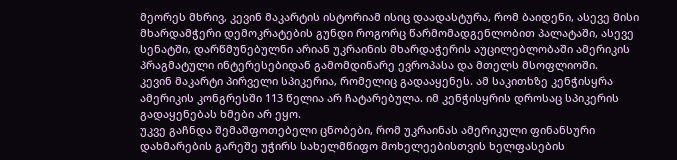მეორეს მხრივ, კევინ მაკარტის ისტორიამ ისიც დაადასტურა, რომ ბაიდენი, ასევე მისი მხარდამჭერი დემოკრატების გუნდი როგორც წარმომადგენლობით პალატაში, ასევე სენატში, დარწმუნებულნი არიან უკრაინის მხარდაჭერის აუცილებლობაში ამერიკის პრაგმატული ინტერესებიდან გამომდინარე ევროპასა და მთელს მსოფლიოში.
კევინ მაკარტი პირველი სპიკერია, რომელიც გადააყენეს. ამ საკითხზე კენჭისყრა ამერიკის კონგრესში 113 წელია არ ჩატარებულა. იმ კენჭისყრის დროსაც სპიკერის გადაყენებას ხმები არ ეყო.
უკვე გაჩნდა შემაშფოთებელი ცნობები, რომ უკრაინას ამერიკული ფინანსური დახმარების გარეშე უჭირს სახელმწიფო მოხელეებისთვის ხელფასების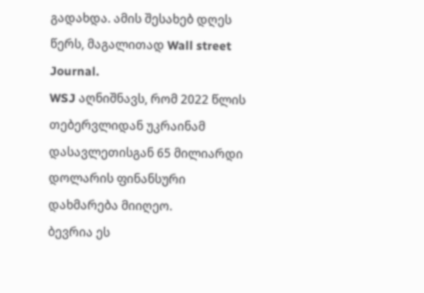გადახდა. ამის შესახებ დღეს წერს, მაგალითად Wall street Journal.
WSJ აღნიშნავს, რომ 2022 წლის თებერვლიდან უკრაინამ დასავლეთისგან 65 მილიარდი დოლარის ფინანსური დახმარება მიიღეო.
ბევრია ეს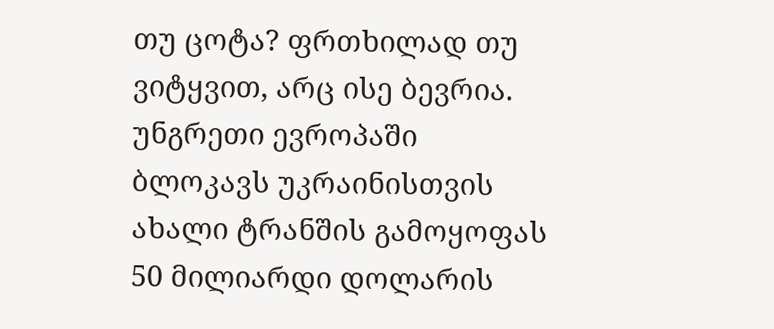თუ ცოტა? ფრთხილად თუ ვიტყვით, არც ისე ბევრია.
უნგრეთი ევროპაში ბლოკავს უკრაინისთვის ახალი ტრანშის გამოყოფას 50 მილიარდი დოლარის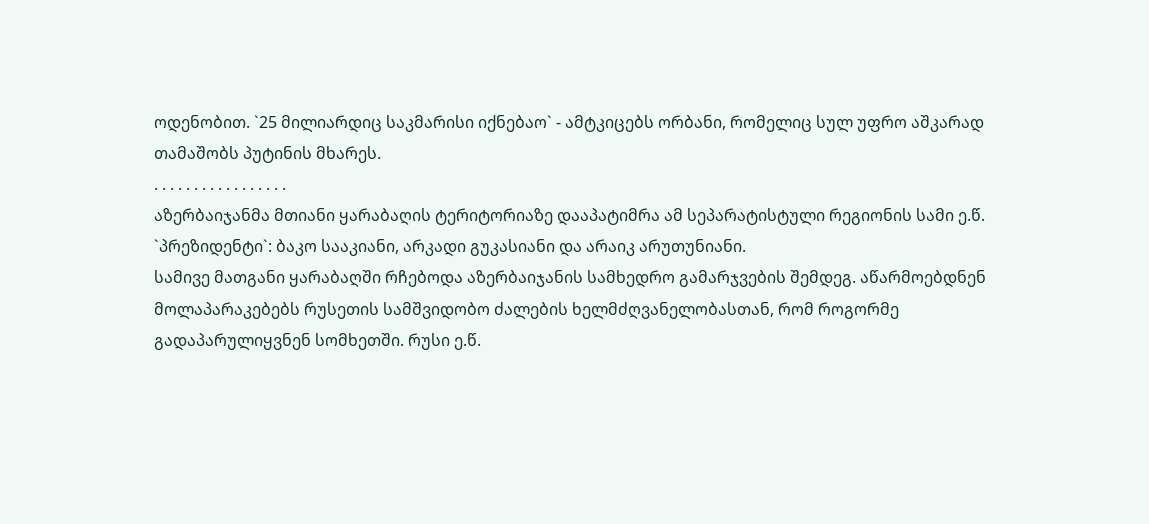ოდენობით. `25 მილიარდიც საკმარისი იქნებაო` - ამტკიცებს ორბანი, რომელიც სულ უფრო აშკარად თამაშობს პუტინის მხარეს.
. . . . . . . . . . . . . . . . .
აზერბაიჯანმა მთიანი ყარაბაღის ტერიტორიაზე დააპატიმრა ამ სეპარატისტული რეგიონის სამი ე.წ. `პრეზიდენტი`: ბაკო სააკიანი, არკადი გუკასიანი და არაიკ არუთუნიანი.
სამივე მათგანი ყარაბაღში რჩებოდა აზერბაიჯანის სამხედრო გამარჯვების შემდეგ. აწარმოებდნენ მოლაპარაკებებს რუსეთის სამშვიდობო ძალების ხელმძღვანელობასთან, რომ როგორმე გადაპარულიყვნენ სომხეთში. რუსი ე.წ.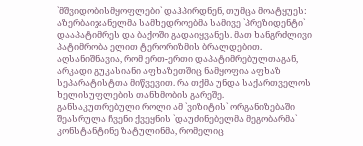`მშვიდობისმყოფლები` დაჰპირდნენ, თუმცა მოატყუეს: აზერბაიჯანელმა სამხედროებმა სამივე `პრეზიდენტი` დააპატიმრეს და ბაქოში გადაიყვანეს. მათ ხანგრძლივი პატიმრობა ელით ტერორიზმის ბრალდებით.
აღსანიშნავია, რომ ერთ-ერთი დაპატიმრებულთაგან, არკადი გუკასიანი აფხაზეთშიც ნამყოფია აფხაზ სეპარატისტთა მიწვევით. რა თქმა უნდა საქართველოს ხელისუფლების თანხმობის გარეშე.
განსაკუთრებული როლი ამ `ვიზიტის` ორგანიზებაში შეასრულა ჩვენი ქვეყნის `დაუძინებელმა მეგობარმა` კონსტანტინე ზატულინმა, რომელიც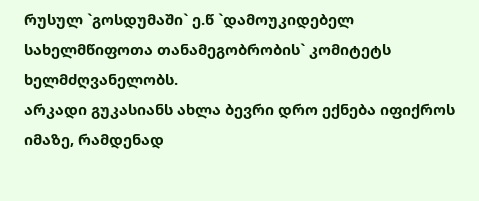რუსულ `გოსდუმაში` ე.წ `დამოუკიდებელ სახელმწიფოთა თანამეგობრობის` კომიტეტს ხელმძღვანელობს.
არკადი გუკასიანს ახლა ბევრი დრო ექნება იფიქროს იმაზე, რამდენად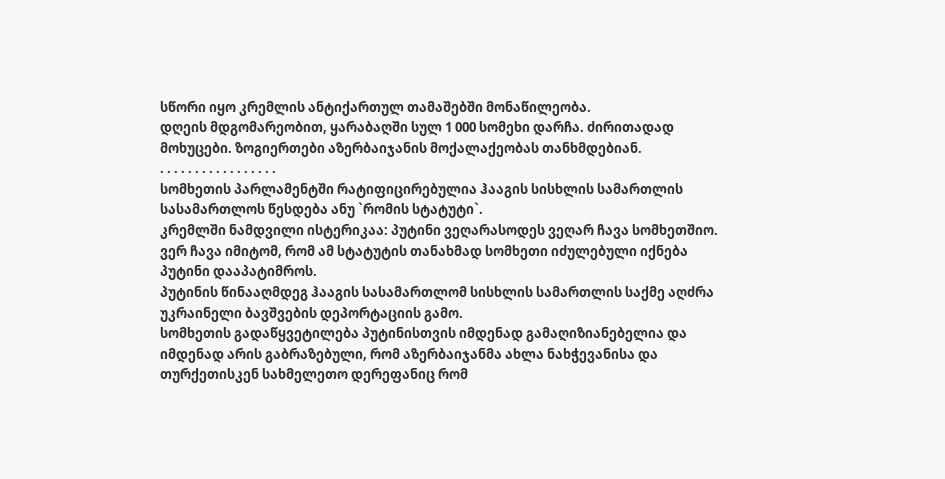სწორი იყო კრემლის ანტიქართულ თამაშებში მონაწილეობა.
დღეის მდგომარეობით, ყარაბაღში სულ 1 000 სომეხი დარჩა. ძირითადად მოხუცები. ზოგიერთები აზერბაიჯანის მოქალაქეობას თანხმდებიან.
. . . . . . . . . . . . . . . . .
სომხეთის პარლამენტში რატიფიცირებულია ჰააგის სისხლის სამართლის სასამართლოს წესდება ანუ `რომის სტატუტი`.
კრემლში ნამდვილი ისტერიკაა: პუტინი ვეღარასოდეს ვეღარ ჩავა სომხეთშიო.
ვერ ჩავა იმიტომ, რომ ამ სტატუტის თანახმად სომხეთი იძულებული იქნება პუტინი დააპატიმროს.
პუტინის წინააღმდეგ ჰააგის სასამართლომ სისხლის სამართლის საქმე აღძრა უკრაინელი ბავშვების დეპორტაციის გამო.
სომხეთის გადაწყვეტილება პუტინისთვის იმდენად გამაღიზიანებელია და იმდენად არის გაბრაზებული, რომ აზერბაიჯანმა ახლა ნახჭევანისა და თურქეთისკენ სახმელეთო დერეფანიც რომ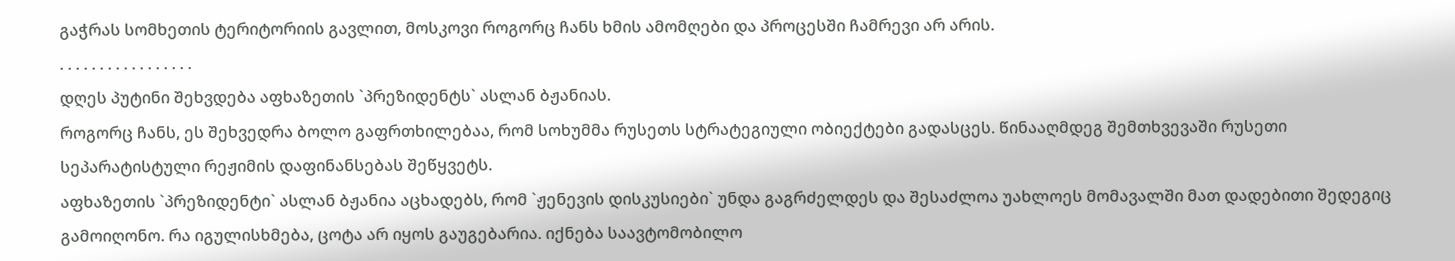გაჭრას სომხეთის ტერიტორიის გავლით, მოსკოვი როგორც ჩანს ხმის ამომღები და პროცესში ჩამრევი არ არის.
. . . . . . . . . . . . . . . . .
დღეს პუტინი შეხვდება აფხაზეთის `პრეზიდენტს` ასლან ბჟანიას.
როგორც ჩანს, ეს შეხვედრა ბოლო გაფრთხილებაა, რომ სოხუმმა რუსეთს სტრატეგიული ობიექტები გადასცეს. წინააღმდეგ შემთხვევაში რუსეთი სეპარატისტული რეჟიმის დაფინანსებას შეწყვეტს.
აფხაზეთის `პრეზიდენტი` ასლან ბჟანია აცხადებს, რომ `ჟენევის დისკუსიები` უნდა გაგრძელდეს და შესაძლოა უახლოეს მომავალში მათ დადებითი შედეგიც გამოიღონო. რა იგულისხმება, ცოტა არ იყოს გაუგებარია. იქნება საავტომობილო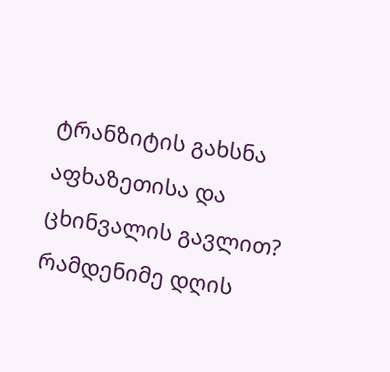ტრანზიტის გახსნა აფხაზეთისა და ცხინვალის გავლით?
რამდენიმე დღის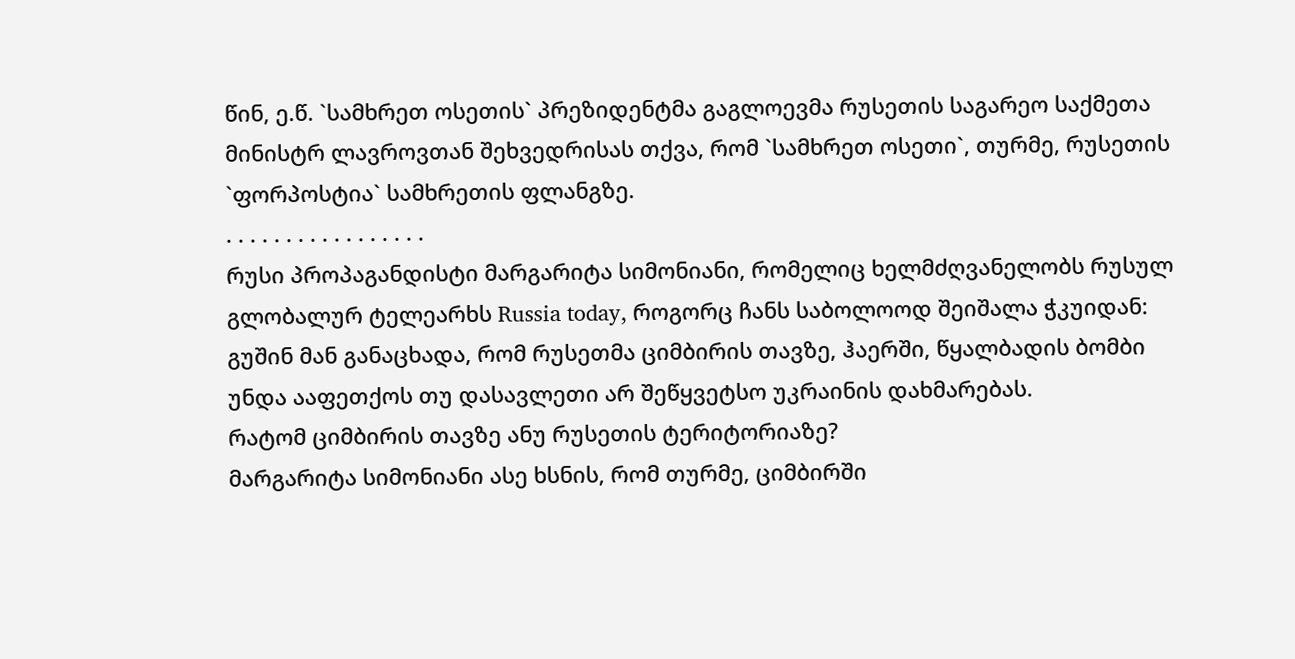წინ, ე.წ. `სამხრეთ ოსეთის` პრეზიდენტმა გაგლოევმა რუსეთის საგარეო საქმეთა მინისტრ ლავროვთან შეხვედრისას თქვა, რომ `სამხრეთ ოსეთი`, თურმე, რუსეთის `ფორპოსტია` სამხრეთის ფლანგზე.
. . . . . . . . . . . . . . . . .
რუსი პროპაგანდისტი მარგარიტა სიმონიანი, რომელიც ხელმძღვანელობს რუსულ გლობალურ ტელეარხს Russia today, როგორც ჩანს საბოლოოდ შეიშალა ჭკუიდან: გუშინ მან განაცხადა, რომ რუსეთმა ციმბირის თავზე, ჰაერში, წყალბადის ბომბი უნდა ააფეთქოს თუ დასავლეთი არ შეწყვეტსო უკრაინის დახმარებას.
რატომ ციმბირის თავზე ანუ რუსეთის ტერიტორიაზე?
მარგარიტა სიმონიანი ასე ხსნის, რომ თურმე, ციმბირში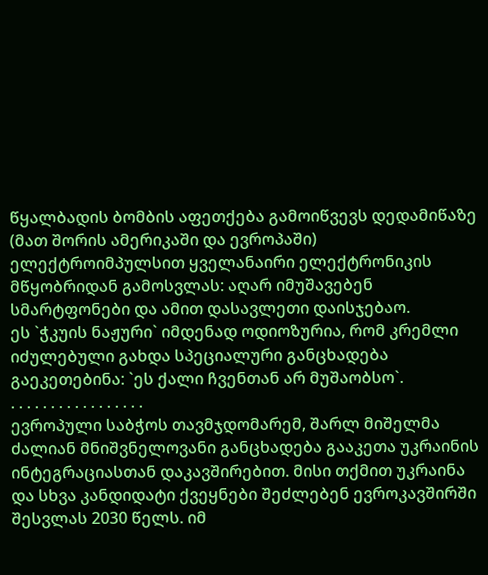წყალბადის ბომბის აფეთქება გამოიწვევს დედამიწაზე (მათ შორის ამერიკაში და ევროპაში) ელექტროიმპულსით ყველანაირი ელექტრონიკის მწყობრიდან გამოსვლას: აღარ იმუშავებენ სმარტფონები და ამით დასავლეთი დაისჯებაო.
ეს `ჭკუის ნაჟური` იმდენად ოდიოზურია, რომ კრემლი იძულებული გახდა სპეციალური განცხადება გაეკეთებინა: `ეს ქალი ჩვენთან არ მუშაობსო`.
. . . . . . . . . . . . . . . . .
ევროპული საბჭოს თავმჯდომარემ, შარლ მიშელმა ძალიან მნიშვნელოვანი განცხადება გააკეთა უკრაინის ინტეგრაციასთან დაკავშირებით. მისი თქმით უკრაინა და სხვა კანდიდატი ქვეყნები შეძლებენ ევროკავშირში შესვლას 2030 წელს. იმ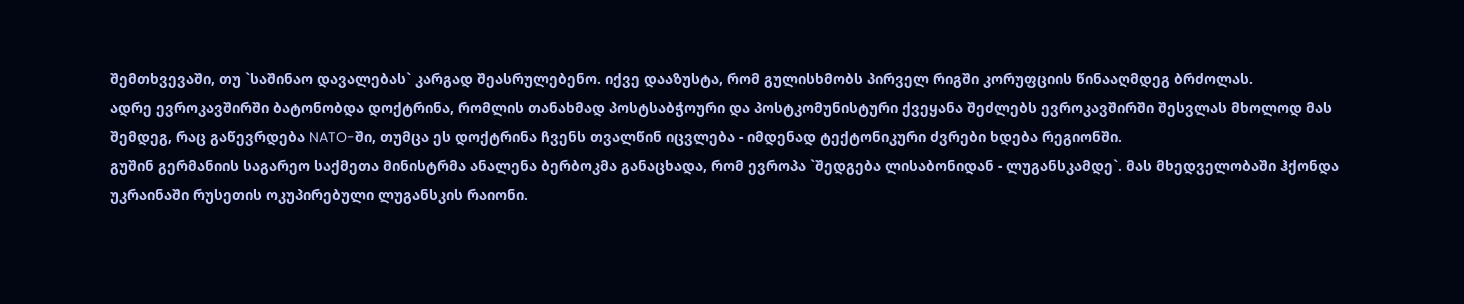შემთხვევაში, თუ `საშინაო დავალებას` კარგად შეასრულებენო. იქვე დააზუსტა, რომ გულისხმობს პირველ რიგში კორუფციის წინააღმდეგ ბრძოლას.
ადრე ევროკავშირში ბატონობდა დოქტრინა, რომლის თანახმად პოსტსაბჭოური და პოსტკომუნისტური ქვეყანა შეძლებს ევროკავშირში შესვლას მხოლოდ მას შემდეგ, რაც გაწევრდება NATO-ში, თუმცა ეს დოქტრინა ჩვენს თვალწინ იცვლება - იმდენად ტექტონიკური ძვრები ხდება რეგიონში.
გუშინ გერმანიის საგარეო საქმეთა მინისტრმა ანალენა ბერბოკმა განაცხადა, რომ ევროპა `შედგება ლისაბონიდან - ლუგანსკამდე`. მას მხედველობაში ჰქონდა უკრაინაში რუსეთის ოკუპირებული ლუგანსკის რაიონი.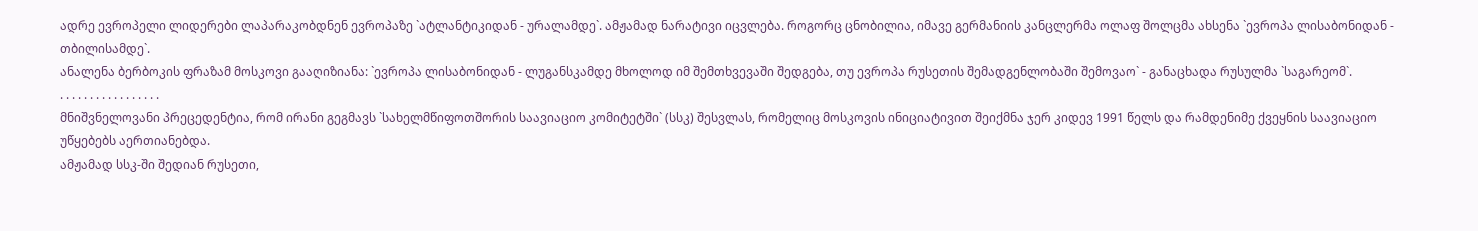ადრე ევროპელი ლიდერები ლაპარაკობდნენ ევროპაზე `ატლანტიკიდან - ურალამდე`. ამჟამად ნარატივი იცვლება. როგორც ცნობილია, იმავე გერმანიის კანცლერმა ოლაფ შოლცმა ახსენა `ევროპა ლისაბონიდან - თბილისამდე`.
ანალენა ბერბოკის ფრაზამ მოსკოვი გააღიზიანა: `ევროპა ლისაბონიდან - ლუგანსკამდე მხოლოდ იმ შემთხვევაში შედგება, თუ ევროპა რუსეთის შემადგენლობაში შემოვაო` - განაცხადა რუსულმა `საგარეომ`.
. . . . . . . . . . . . . . . . .
მნიშვნელოვანი პრეცედენტია, რომ ირანი გეგმავს `სახელმწიფოთშორის საავიაციო კომიტეტში` (სსკ) შესვლას, რომელიც მოსკოვის ინიციატივით შეიქმნა ჯერ კიდევ 1991 წელს და რამდენიმე ქვეყნის საავიაციო უწყებებს აერთიანებდა.
ამჟამად სსკ-ში შედიან რუსეთი,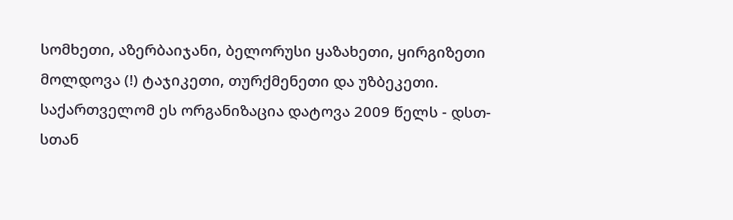სომხეთი, აზერბაიჯანი, ბელორუსი ყაზახეთი, ყირგიზეთი მოლდოვა (!) ტაჯიკეთი, თურქმენეთი და უზბეკეთი.
საქართველომ ეს ორგანიზაცია დატოვა 2009 წელს - დსთ-სთან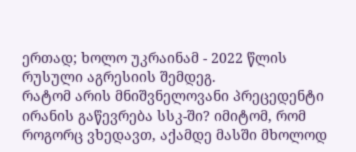ერთად; ხოლო უკრაინამ - 2022 წლის რუსული აგრესიის შემდეგ.
რატომ არის მნიშვნელოვანი პრეცედენტი ირანის გაწევრება სსკ-ში? იმიტომ, რომ როგორც ვხედავთ, აქამდე მასში მხოლოდ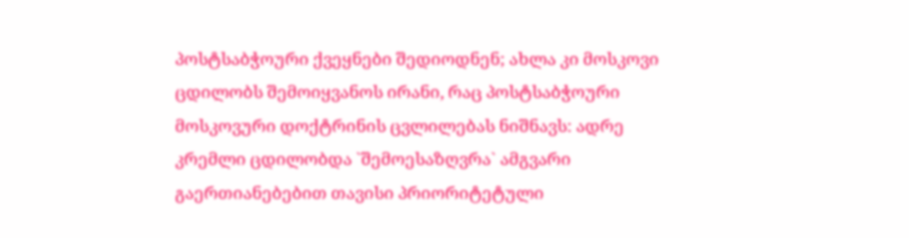პოსტსაბჭოური ქვეყნები შედიოდნენ; ახლა კი მოსკოვი ცდილობს შემოიყვანოს ირანი, რაც პოსტსაბჭოური მოსკოვური დოქტრინის ცვლილებას ნიშნავს: ადრე კრემლი ცდილობდა `შემოესაზღვრა` ამგვარი გაერთიანებებით თავისი პრიორიტეტული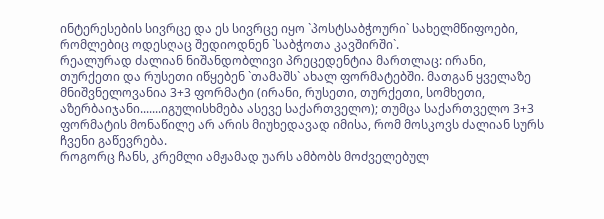ინტერესების სივრცე და ეს სივრცე იყო `პოსტსაბჭოური` სახელმწიფოები, რომლებიც ოდესღაც შედიოდნენ `საბჭოთა კავშირში`.
რეალურად ძალიან ნიშანდობლივი პრეცედენტია მართლაც: ირანი, თურქეთი და რუსეთი იწყებენ `თამაშს` ახალ ფორმატებში. მათგან ყველაზე მნიშვნელოვანია 3+3 ფორმატი (ირანი, რუსეთი, თურქეთი, სომხეთი, აზერბაიჯანი.......იგულისხმება ასევე საქართველო); თუმცა საქართველო 3+3 ფორმატის მონაწილე არ არის მიუხედავად იმისა, რომ მოსკოვს ძალიან სურს ჩვენი გაწევრება.
როგორც ჩანს, კრემლი ამჟამად უარს ამბობს მოძველებულ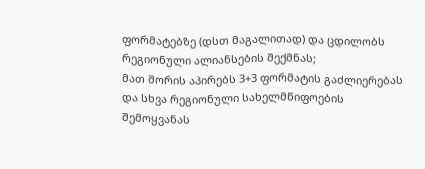ფორმატებზე (დსთ მაგალითად) და ცდილობს რეგიონული ალიანსების შექმნას;
მათ შორის აპირებს 3+3 ფორმატის გაძლიერებას და სხვა რეგიონული სახელმწიფოების შემოყვანას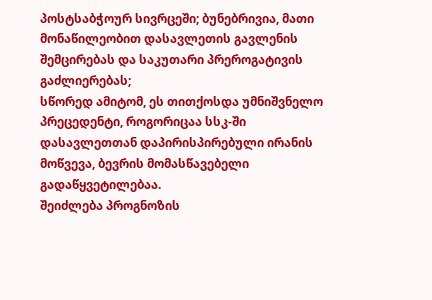პოსტსაბჭოურ სივრცეში; ბუნებრივია, მათი მონაწილეობით დასავლეთის გავლენის შემცირებას და საკუთარი პრეროგატივის გაძლიერებას;
სწორედ ამიტომ, ეს თითქოსდა უმნიშვნელო პრეცედენტი, როგორიცაა სსკ-ში დასავლეთთან დაპირისპირებული ირანის მოწვევა, ბევრის მომასწავებელი გადაწყვეტილებაა.
შეიძლება პროგნოზის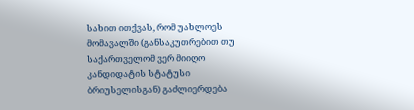სახით ითქვას, რომ უახლოეს მომავალში (განსაკუთრებით თუ საქართველომ ვერ მიიღო კანდიდატის სტატუსი ბრიუსელისგან) გაძლიერდება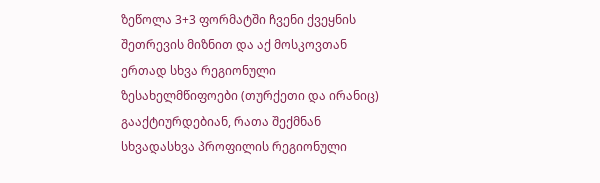ზეწოლა 3+3 ფორმატში ჩვენი ქვეყნის შეთრევის მიზნით და აქ მოსკოვთან ერთად სხვა რეგიონული ზესახელმწიფოები (თურქეთი და ირანიც) გააქტიურდებიან, რათა შექმნან სხვადასხვა პროფილის რეგიონული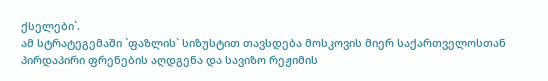ქსელები`.
ამ სტრატეგემაში `ფაზლის` სიზუსტით თავსდება მოსკოვის მიერ საქართველოსთან პირდაპირი ფრენების აღდგენა და სავიზო რეჟიმის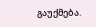გაუქმება.